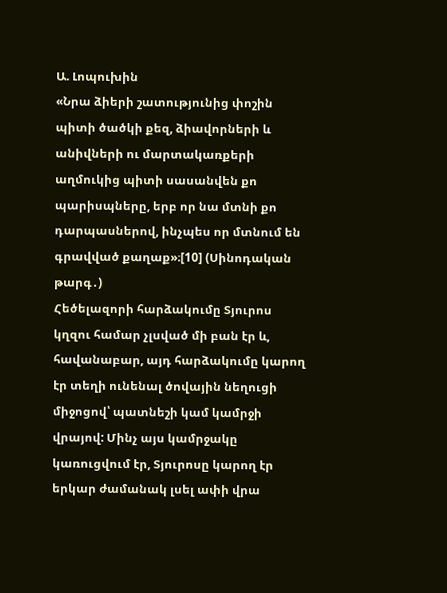Ա. Լոպուխին
«Նրա ձիերի շատությունից փոշին պիտի ծածկի քեզ, ձիավորների և անիվների ու մարտակառքերի աղմուկից պիտի սասանվեն քո պարիսպները, երբ որ նա մտնի քո դարպասներով, ինչպես որ մտնում են գրավված քաղաք»։[10] (Սինոդական թարգ․)
Հեծելազորի հարձակումը Տյուրոս կղզու համար չլսված մի բան էր և, հավանաբար, այդ հարձակումը կարող էր տեղի ունենալ ծովային նեղուցի միջոցով՝ պատնեշի կամ կամրջի վրայով: Մինչ այս կամրջակը կառուցվում էր, Տյուրոսը կարող էր երկար ժամանակ լսել ափի վրա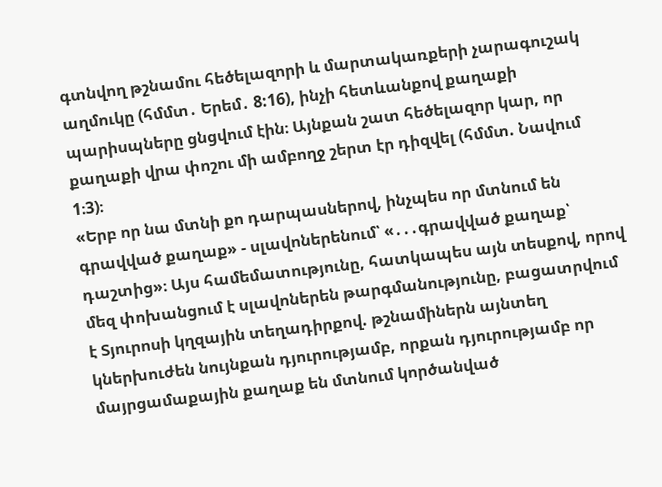գտնվող թշնամու հեծելազորի և մարտակառքերի չարագուշակ աղմուկը (հմմտ․ Երեմ․ 8:16), ինչի հետևանքով քաղաքի պարիսպները ցնցվում էին։ Այնքան շատ հեծելազոր կար, որ քաղաքի վրա փոշու մի ամբողջ շերտ էր դիզվել (հմմտ. Նավում 1։3)։
«Երբ որ նա մտնի քո դարպասներով, ինչպես որ մտնում են գրավված քաղաք» - սլավոներենում՝ «․․․գրավված քաղաք՝ դաշտից»։ Այս համեմատությունը, հատկապես այն տեսքով, որով մեզ փոխանցում է սլավոներեն թարգմանությունը, բացատրվում է Տյուրոսի կղզային տեղադիրքով. թշնամիներն այնտեղ կներխուժեն նույնքան դյուրությամբ, որքան դյուրությամբ որ մայրցամաքային քաղաք են մտնում կործանված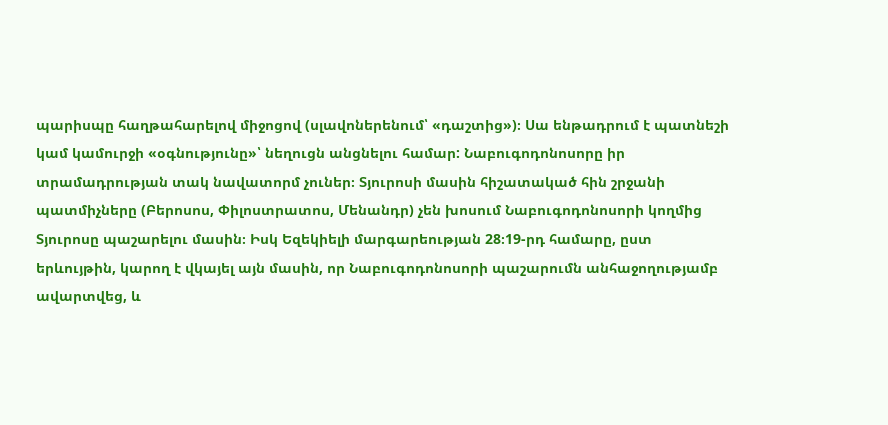պարիսպը հաղթահարելով միջոցով (սլավոներենում՝ «դաշտից»)։ Սա ենթադրում է պատնեշի կամ կամուրջի «օգնությունը»՝ նեղուցն անցնելու համար: Նաբուգոդոնոսորը իր տրամադրության տակ նավատորմ չուներ։ Տյուրոսի մասին հիշատակած հին շրջանի պատմիչները (Բերոսոս, Փիլոստրատոս, Մենանդր) չեն խոսում Նաբուգոդոնոսորի կողմից Տյուրոսը պաշարելու մասին։ Իսկ Եզեկիելի մարգարեության 28։19-րդ համարը, ըստ երևույթին, կարող է վկայել այն մասին, որ Նաբուգոդոնոսորի պաշարումն անհաջողությամբ ավարտվեց, և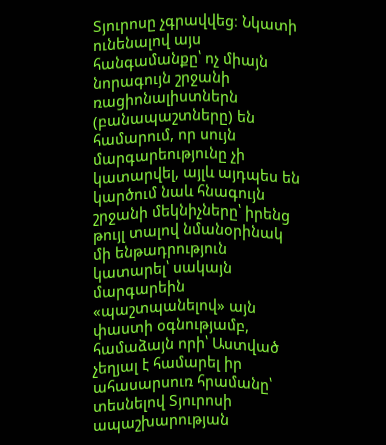Տյուրոսը չգրավվեց։ Նկատի ունենալով այս հանգամանքը՝ ոչ միայն նորագույն շրջանի ռացիոնալիստներն (բանապաշտները) են համարում, որ սույն մարգարեությունը չի կատարվել, այլև այդպես են կարծում նաև հնագույն շրջանի մեկնիչները՝ իրենց թույլ տալով նմանօրինակ մի ենթադրություն կատարել՝ սակայն մարգարեին «պաշտպանելով» այն փաստի օգնությամբ, համաձայն որի՝ Աստված չեղյալ է համարել իր ահասարսուռ հրամանը՝ տեսնելով Տյուրոսի ապաշխարության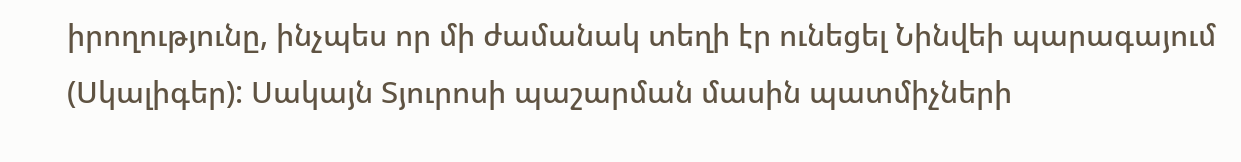իրողությունը, ինչպես որ մի ժամանակ տեղի էր ունեցել Նինվեի պարագայում (Սկալիգեր): Սակայն Տյուրոսի պաշարման մասին պատմիչների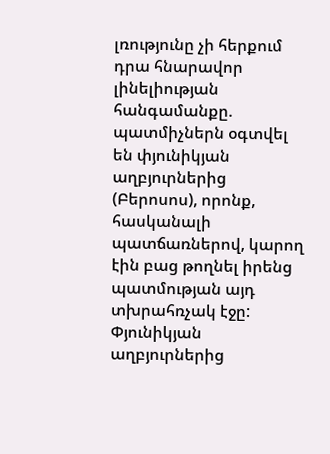լռությունը չի հերքում դրա հնարավոր լինելիության հանգամանքը. պատմիչներն օգտվել են փյունիկյան աղբյուրներից (Բերոսոս), որոնք, հասկանալի պատճառներով, կարող էին բաց թողնել իրենց պատմության այդ տխրահռչակ էջը: Փյունիկյան աղբյուրներից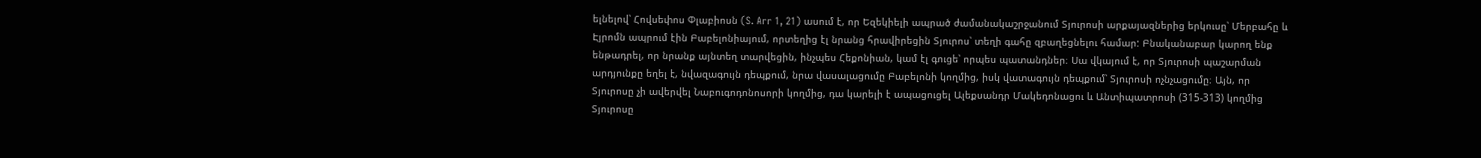ելնելով՝ Հովսեփոս Փլաբիոսն (S. Arr 1, 21) ասում է, որ Եզեկիելի ապրած ժամանակաշրջանում Տյուրոսի արքայազներից երկուսը՝ Մերբահը և Էյրոմն ապրում էին Բաբելոնիայում, որտեղից էլ նրանց հրավիրեցին Տյուրոս՝ տեղի գահը զբաղեցնելու համար: Բնականաբար կարող ենք ենթադրել, որ նրանք այնտեղ տարվեցին, ինչպես Հեքոնիան, կամ էլ գուցե՝ որպես պատանդներ։ Սա վկայում է, որ Տյուրոսի պաշարման արդյունքը եղել է, նվազագույն դեպքում, նրա վասալացումը Բաբելոնի կողմից, իսկ վատագույն դեպքում՝ Տյուրոսի ոչնչացումը։ Այն, որ Տյուրոսը չի ավերվել Նաբուգոդոնոսորի կողմից, դա կարելի է ապացուցել Ալեքսանդր Մակեդոնացու և Անտիպատրոսի (315-313) կողմից Տյուրոսը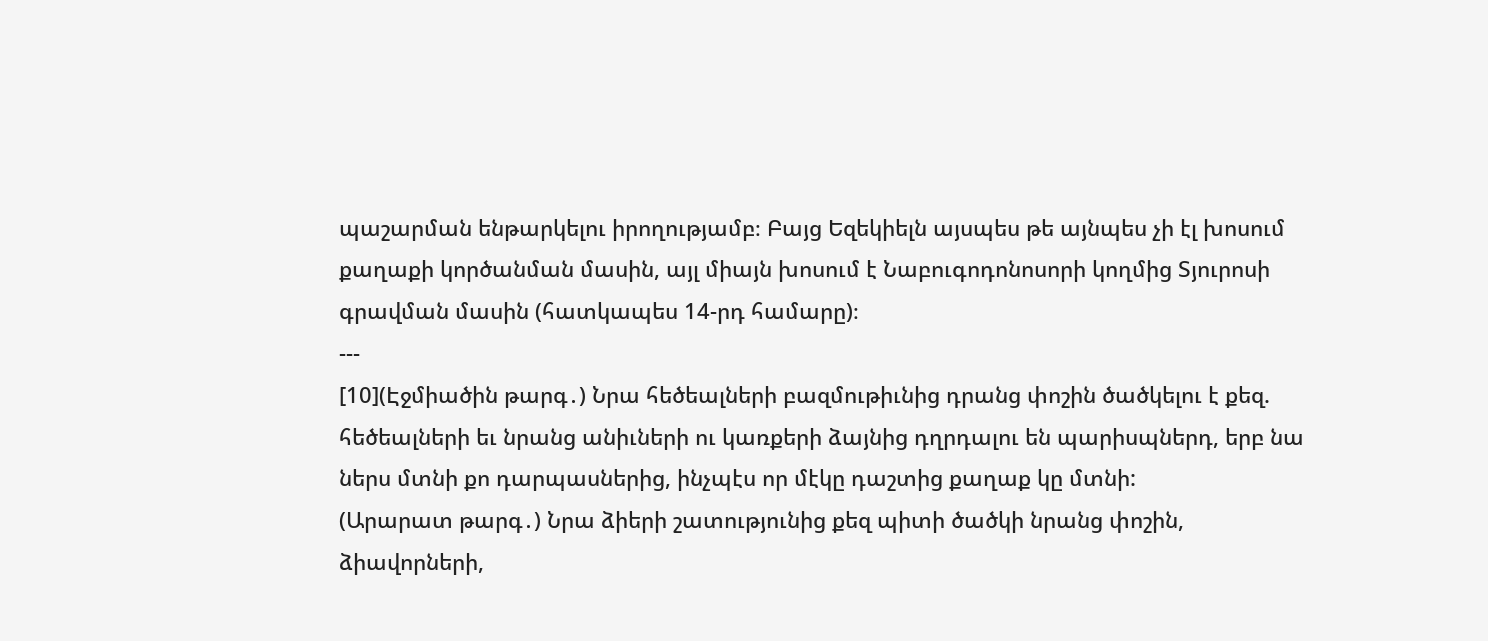պաշարման ենթարկելու իրողությամբ։ Բայց Եզեկիելն այսպես թե այնպես չի էլ խոսում քաղաքի կործանման մասին, այլ միայն խոսում է Նաբուգոդոնոսորի կողմից Տյուրոսի գրավման մասին (հատկապես 14-րդ համարը)։
---
[10](Էջմիածին թարգ․) Նրա հեծեալների բազմութիւնից դրանց փոշին ծածկելու է քեզ. հեծեալների եւ նրանց անիւների ու կառքերի ձայնից դղրդալու են պարիսպներդ, երբ նա ներս մտնի քո դարպասներից, ինչպէս որ մէկը դաշտից քաղաք կը մտնի:
(Արարատ թարգ․) Նրա ձիերի շատությունից քեզ պիտի ծածկի նրանց փոշին, ձիավորների,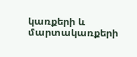կառքերի և մարտակառքերի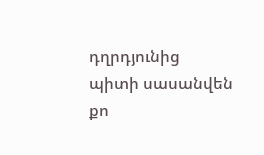դղրդյունից պիտի սասանվեն քո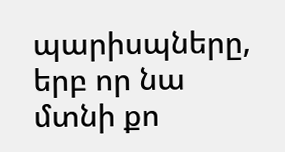պարիսպները, երբ որ նա մտնի քո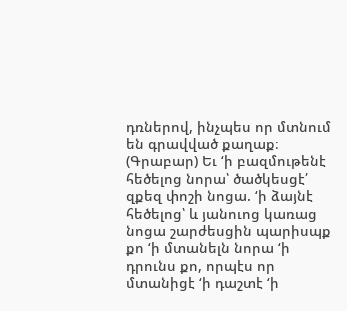դռներով, ինչպես որ մտնում են գրավված քաղաք։
(Գրաբար) Եւ ‘ի բազմութենէ հեծելոց նորա՝ ծածկեսցէ՛ զքեզ փոշի նոցա. ‘ի ձայնէ հեծելոց՝ և յանուոց կառաց նոցա շարժեսցին պարիսպք քո ‘ի մտանելն նորա ‘ի դրունս քո, որպէս որ մտանիցէ ‘ի դաշտէ ‘ի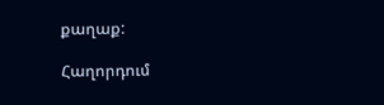քաղաք:

Հաղորդում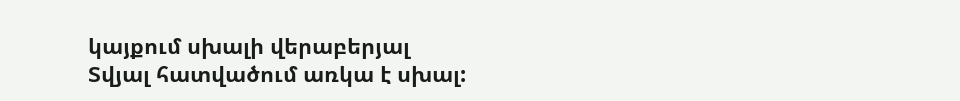կայքում սխալի վերաբերյալ
Տվյալ հատվածում առկա է սխալ: